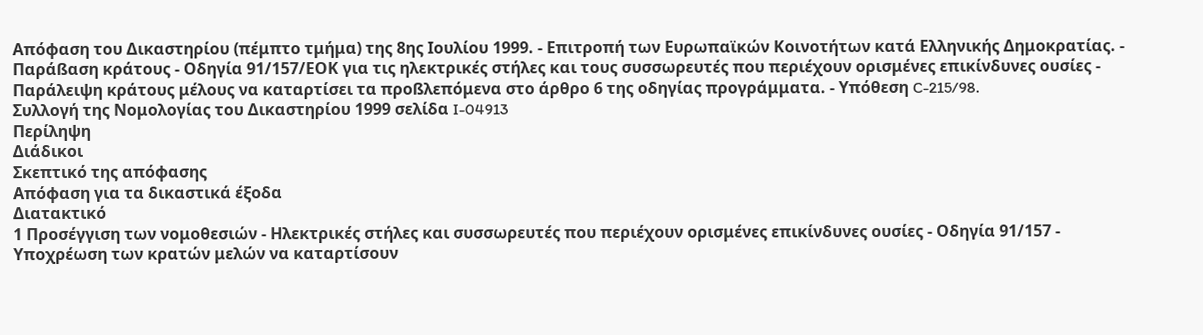Απόφαση του Δικαστηρίου (πέμπτο τμήμα) της 8ης Ιουλίου 1999. - Επιτροπή των Ευρωπαϊκών Κοινοτήτων κατά Ελληνικής Δημοκρατίας. - Παράßαση κράτους - Οδηγία 91/157/ΕΟΚ για τις ηλεκτρικές στήλες και τους συσσωρευτές που περιέχουν ορισμένες επικίνδυνες ουσίες - Παράλειψη κράτους μέλους να καταρτίσει τα προßλεπόμενα στο άρθρο 6 της οδηγίας προγράμματα. - Υπόθεση C-215/98.
Συλλογή της Νομολογίας του Δικαστηρίου 1999 σελίδα I-04913
Περίληψη
Διάδικοι
Σκεπτικό της απόφασης
Απόφαση για τα δικαστικά έξοδα
Διατακτικό
1 Προσέγγιση των νομοθεσιών - Ηλεκτρικές στήλες και συσσωρευτές που περιέχουν ορισμένες επικίνδυνες ουσίες - Οδηγία 91/157 - Υποχρέωση των κρατών μελών να καταρτίσουν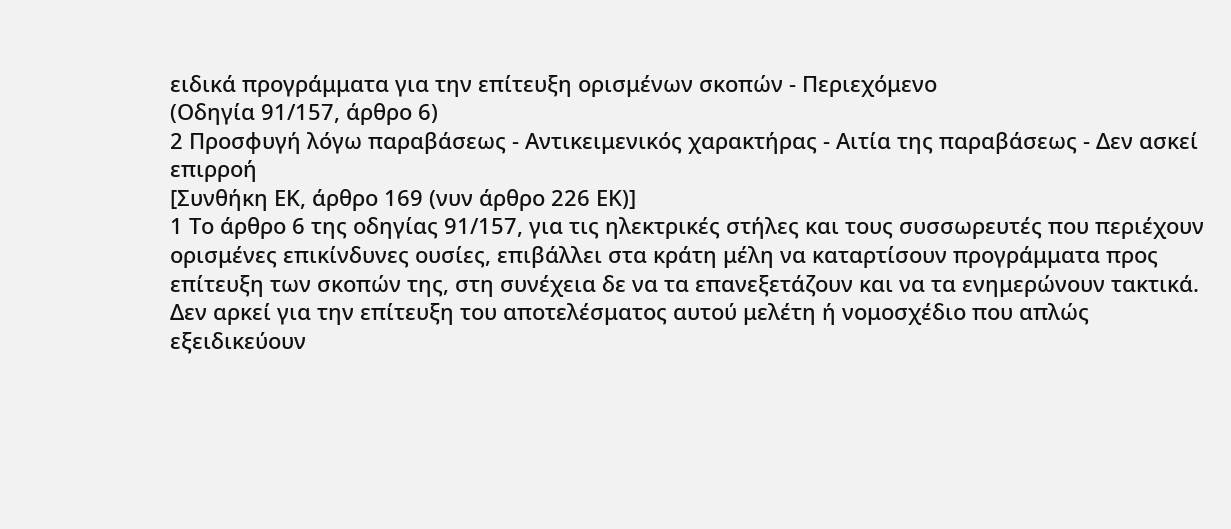ειδικά προγράμματα για την επίτευξη ορισμένων σκοπών - Περιεχόμενο
(Οδηγία 91/157, άρθρο 6)
2 Προσφυγή λόγω παραβάσεως - Αντικειμενικός χαρακτήρας - Αιτία της παραβάσεως - Δεν ασκεί επιρροή
[Συνθήκη ΕΚ, άρθρο 169 (νυν άρθρο 226 ΕΚ)]
1 Το άρθρο 6 της οδηγίας 91/157, για τις ηλεκτρικές στήλες και τους συσσωρευτές που περιέχουν ορισμένες επικίνδυνες ουσίες, επιβάλλει στα κράτη μέλη να καταρτίσουν προγράμματα προς επίτευξη των σκοπών της, στη συνέχεια δε να τα επανεξετάζουν και να τα ενημερώνουν τακτικά. Δεν αρκεί για την επίτευξη του αποτελέσματος αυτού μελέτη ή νομοσχέδιο που απλώς εξειδικεύουν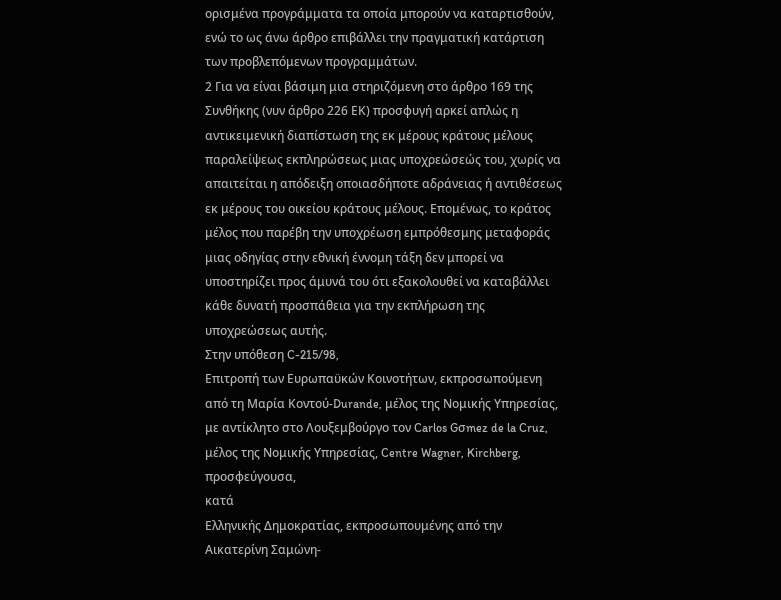ορισμένα προγράμματα τα οποία μπορούν να καταρτισθούν, ενώ το ως άνω άρθρο επιβάλλει την πραγματική κατάρτιση των προβλεπόμενων προγραμμάτων.
2 Για να είναι βάσιμη μια στηριζόμενη στο άρθρο 169 της Συνθήκης (νυν άρθρο 226 ΕΚ) προσφυγή αρκεί απλώς η αντικειμενική διαπίστωση της εκ μέρους κράτους μέλους παραλείψεως εκπληρώσεως μιας υποχρεώσεώς του, χωρίς να απαιτείται η απόδειξη οποιασδήποτε αδράνειας ή αντιθέσεως εκ μέρους του οικείου κράτους μέλους. Επομένως, το κράτος μέλος που παρέβη την υποχρέωση εμπρόθεσμης μεταφοράς μιας οδηγίας στην εθνική έννομη τάξη δεν μπορεί να υποστηρίζει προς άμυνά του ότι εξακολουθεί να καταβάλλει κάθε δυνατή προσπάθεια για την εκπλήρωση της υποχρεώσεως αυτής.
Στην υπόθεση C-215/98,
Επιτροπή των Ευρωπαϋκών Κοινοτήτων, εκπροσωπούμενη από τη Μαρία Κοντού-Durande, μέλος της Νομικής Υπηρεσίας, με αντίκλητο στο Λουξεμβούργο τον Carlos Gσmez de la Cruz, μέλος της Νομικής Υπηρεσίας, Centre Wagner, Kirchberg,
προσφεύγουσα,
κατά
Ελληνικής Δημοκρατίας, εκπροσωπουμένης από την Αικατερίνη Σαμώνη-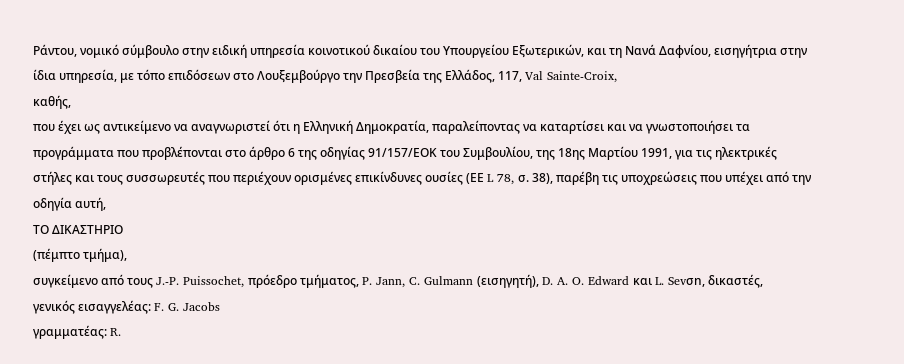Ράντου, νομικό σύμβουλο στην ειδική υπηρεσία κοινοτικού δικαίου του Υπουργείου Εξωτερικών, και τη Νανά Δαφνίου, εισηγήτρια στην ίδια υπηρεσία, με τόπο επιδόσεων στο Λουξεμβούργο την Πρεσβεία της Ελλάδος, 117, Val Sainte-Croix,
καθής,
που έχει ως αντικείμενο να αναγνωριστεί ότι η Ελληνική Δημοκρατία, παραλείποντας να καταρτίσει και να γνωστοποιήσει τα προγράμματα που προβλέπονται στο άρθρο 6 της οδηγίας 91/157/ΕΟΚ του Συμβουλίου, της 18ης Μαρτίου 1991, για τις ηλεκτρικές στήλες και τους συσσωρευτές που περιέχουν ορισμένες επικίνδυνες ουσίες (ΕΕ L 78, σ. 38), παρέβη τις υποχρεώσεις που υπέχει από την οδηγία αυτή,
ΤΟ ΔΙΚΑΣΤΗΡΙΟ
(πέμπτο τμήμα),
συγκείμενο από τους J.-P. Puissochet, πρόεδρο τμήματος, P. Jann, C. Gulmann (εισηγητή), D. A. O. Edward και L. Sevσn, δικαστές,
γενικός εισαγγελέας: F. G. Jacobs
γραμματέας: R.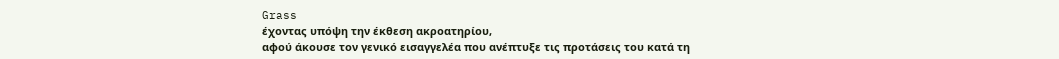Grass
έχοντας υπόψη την έκθεση ακροατηρίου,
αφού άκουσε τον γενικό εισαγγελέα που ανέπτυξε τις προτάσεις του κατά τη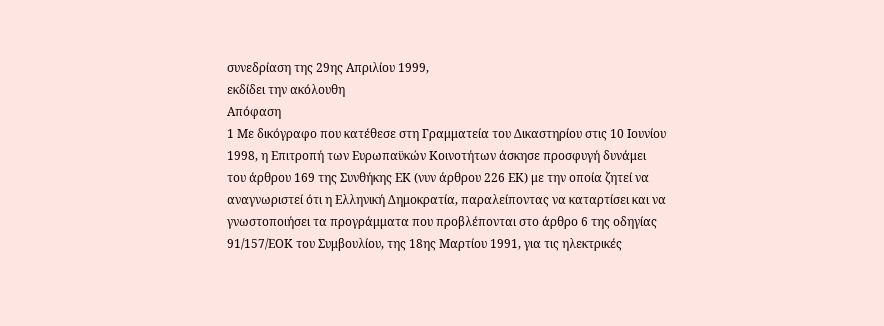συνεδρίαση της 29ης Απριλίου 1999,
εκδίδει την ακόλουθη
Απόφαση
1 Με δικόγραφο που κατέθεσε στη Γραμματεία του Δικαστηρίου στις 10 Ιουνίου 1998, η Επιτροπή των Ευρωπαϋκών Κοινοτήτων άσκησε προσφυγή δυνάμει του άρθρου 169 της Συνθήκης ΕΚ (νυν άρθρου 226 ΕΚ) με την οποία ζητεί να αναγνωριστεί ότι η Ελληνική Δημοκρατία, παραλείποντας να καταρτίσει και να γνωστοποιήσει τα προγράμματα που προβλέπονται στο άρθρο 6 της οδηγίας 91/157/ΕΟΚ του Συμβουλίου, της 18ης Μαρτίου 1991, για τις ηλεκτρικές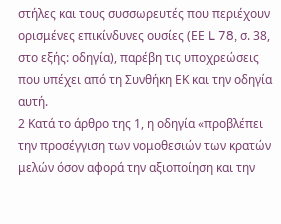στήλες και τους συσσωρευτές που περιέχουν ορισμένες επικίνδυνες ουσίες (ΕΕ L 78, σ. 38, στο εξής: οδηγία), παρέβη τις υποχρεώσεις που υπέχει από τη Συνθήκη ΕΚ και την οδηγία αυτή.
2 Κατά το άρθρο της 1, η οδηγία «προβλέπει την προσέγγιση των νομοθεσιών των κρατών μελών όσον αφορά την αξιοποίηση και την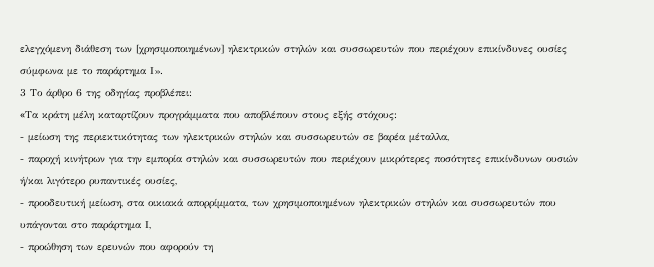ελεγχόμενη διάθεση των [χρησιμοποιημένων] ηλεκτρικών στηλών και συσσωρευτών που περιέχουν επικίνδυνες ουσίες σύμφωνα με το παράρτημα Ι».
3 Το άρθρο 6 της οδηγίας προβλέπει:
«Tα κράτη μέλη καταρτίζουν προγράμματα που αποβλέπουν στους εξής στόχους:
- μείωση της περιεκτικότητας των ηλεκτρικών στηλών και συσσωρευτών σε βαρέα μέταλλα,
- παροχή κινήτρων για την εμπορία στηλών και συσσωρευτών που περιέχουν μικρότερες ποσότητες επικίνδυνων ουσιών ή/και λιγότερο ρυπαντικές ουσίες,
- προοδευτική μείωση, στα οικιακά απορρίμματα, των χρησιμοποιημένων ηλεκτρικών στηλών και συσσωρευτών που υπάγονται στο παράρτημα Ι,
- προώθηση των ερευνών που αφορούν τη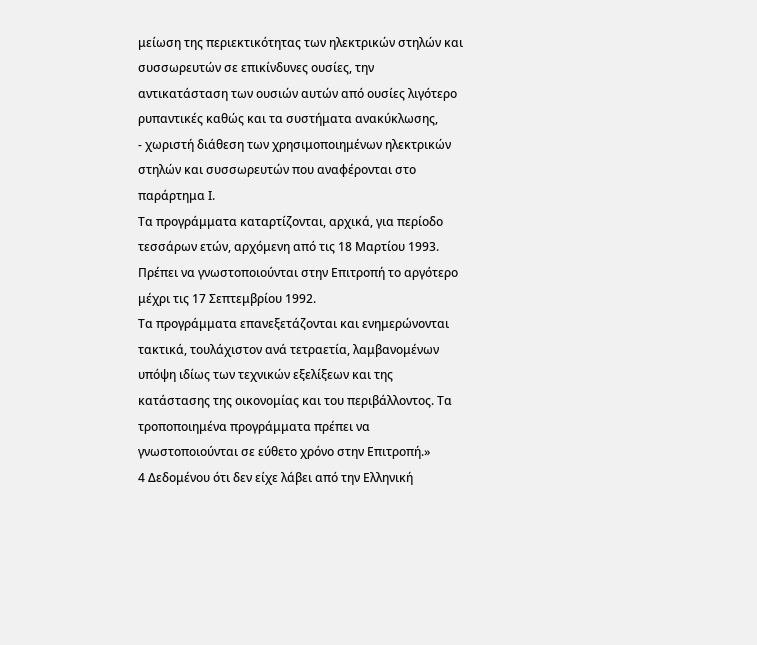μείωση της περιεκτικότητας των ηλεκτρικών στηλών και συσσωρευτών σε επικίνδυνες ουσίες, την αντικατάσταση των ουσιών αυτών από ουσίες λιγότερο ρυπαντικές καθώς και τα συστήματα ανακύκλωσης,
- χωριστή διάθεση των χρησιμοποιημένων ηλεκτρικών στηλών και συσσωρευτών που αναφέρονται στο παράρτημα Ι.
Τα προγράμματα καταρτίζονται, αρχικά, για περίοδο τεσσάρων ετών, αρχόμενη από τις 18 Μαρτίου 1993. Πρέπει να γνωστοποιούνται στην Επιτροπή το αργότερο μέχρι τις 17 Σεπτεμβρίου 1992.
Τα προγράμματα επανεξετάζονται και ενημερώνονται τακτικά, τουλάχιστον ανά τετραετία, λαμβανομένων υπόψη ιδίως των τεχνικών εξελίξεων και της κατάστασης της οικονομίας και του περιβάλλοντος. Τα τροποποιημένα προγράμματα πρέπει να γνωστοποιούνται σε εύθετο χρόνο στην Επιτροπή.»
4 Δεδομένου ότι δεν είχε λάβει από την Ελληνική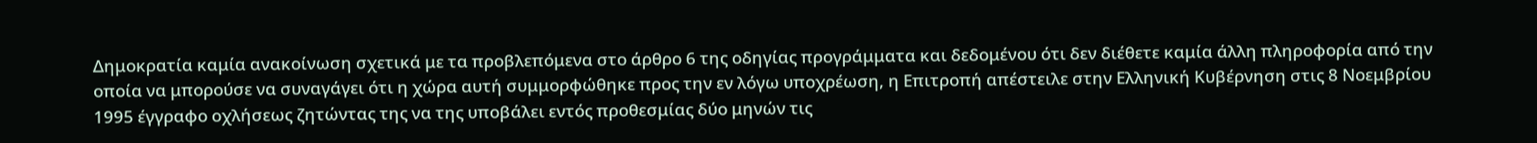Δημοκρατία καμία ανακοίνωση σχετικά με τα προβλεπόμενα στο άρθρο 6 της οδηγίας προγράμματα και δεδομένου ότι δεν διέθετε καμία άλλη πληροφορία από την οποία να μπορούσε να συναγάγει ότι η χώρα αυτή συμμορφώθηκε προς την εν λόγω υποχρέωση, η Επιτροπή απέστειλε στην Ελληνική Κυβέρνηση στις 8 Νοεμβρίου 1995 έγγραφο οχλήσεως ζητώντας της να της υποβάλει εντός προθεσμίας δύο μηνών τις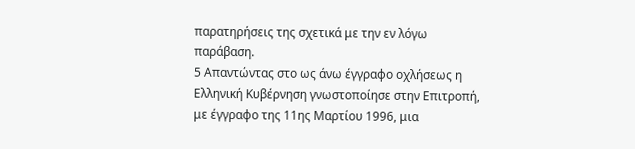παρατηρήσεις της σχετικά με την εν λόγω παράβαση.
5 Απαντώντας στο ως άνω έγγραφο οχλήσεως η Ελληνική Κυβέρνηση γνωστοποίησε στην Επιτροπή, με έγγραφο της 11ης Μαρτίου 1996, μια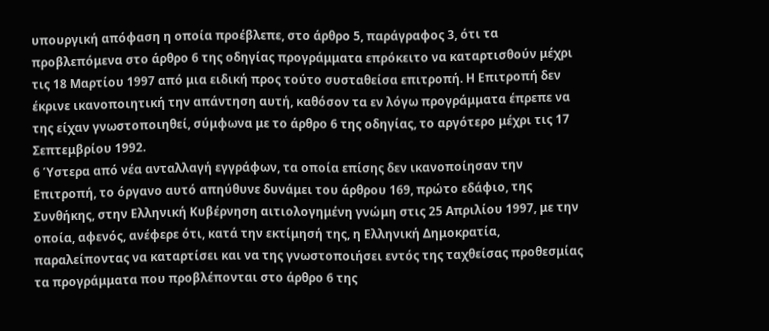υπουργική απόφαση η οποία προέβλεπε, στο άρθρο 5, παράγραφος 3, ότι τα προβλεπόμενα στο άρθρο 6 της οδηγίας προγράμματα επρόκειτο να καταρτισθούν μέχρι τις 18 Μαρτίου 1997 από μια ειδική προς τούτο συσταθείσα επιτροπή. Η Επιτροπή δεν έκρινε ικανοποιητική την απάντηση αυτή, καθόσον τα εν λόγω προγράμματα έπρεπε να της είχαν γνωστοποιηθεί, σύμφωνα με το άρθρο 6 της οδηγίας, το αργότερο μέχρι τις 17 Σεπτεμβρίου 1992.
6 Ύστερα από νέα ανταλλαγή εγγράφων, τα οποία επίσης δεν ικανοποίησαν την Επιτροπή, το όργανο αυτό απηύθυνε δυνάμει του άρθρου 169, πρώτο εδάφιο, της Συνθήκης, στην Ελληνική Κυβέρνηση αιτιολογημένη γνώμη στις 25 Απριλίου 1997, με την οποία, αφενός, ανέφερε ότι, κατά την εκτίμησή της, η Ελληνική Δημοκρατία, παραλείποντας να καταρτίσει και να της γνωστοποιήσει εντός της ταχθείσας προθεσμίας τα προγράμματα που προβλέπονται στο άρθρο 6 της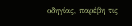οδηγίας, παρέβη τις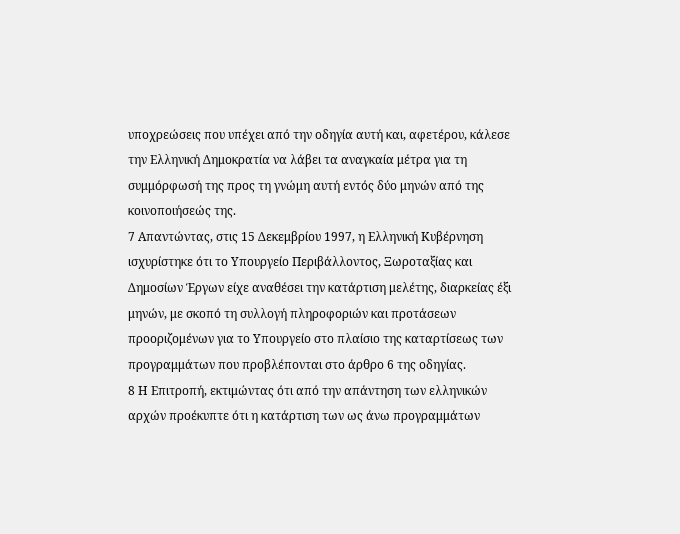υποχρεώσεις που υπέχει από την οδηγία αυτή και, αφετέρου, κάλεσε την Ελληνική Δημοκρατία να λάβει τα αναγκαία μέτρα για τη συμμόρφωσή της προς τη γνώμη αυτή εντός δύο μηνών από της κοινοποιήσεώς της.
7 Απαντώντας, στις 15 Δεκεμβρίου 1997, η Ελληνική Κυβέρνηση ισχυρίστηκε ότι το Υπουργείο Περιβάλλοντος, Ξωροταξίας και Δημοσίων Έργων είχε αναθέσει την κατάρτιση μελέτης, διαρκείας έξι μηνών, με σκοπό τη συλλογή πληροφοριών και προτάσεων προοριζομένων για το Υπουργείο στο πλαίσιο της καταρτίσεως των προγραμμάτων που προβλέπονται στο άρθρο 6 της οδηγίας.
8 Η Επιτροπή, εκτιμώντας ότι από την απάντηση των ελληνικών αρχών προέκυπτε ότι η κατάρτιση των ως άνω προγραμμάτων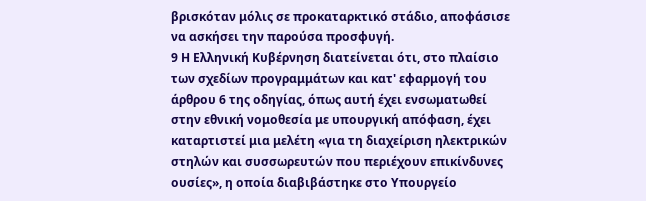βρισκόταν μόλις σε προκαταρκτικό στάδιο, αποφάσισε να ασκήσει την παρούσα προσφυγή.
9 Η Ελληνική Κυβέρνηση διατείνεται ότι, στο πλαίσιο των σχεδίων προγραμμάτων και κατ' εφαρμογή του άρθρου 6 της οδηγίας, όπως αυτή έχει ενσωματωθεί στην εθνική νομοθεσία με υπουργική απόφαση, έχει καταρτιστεί μια μελέτη «για τη διαχείριση ηλεκτρικών στηλών και συσσωρευτών που περιέχουν επικίνδυνες ουσίες», η οποία διαβιβάστηκε στο Υπουργείο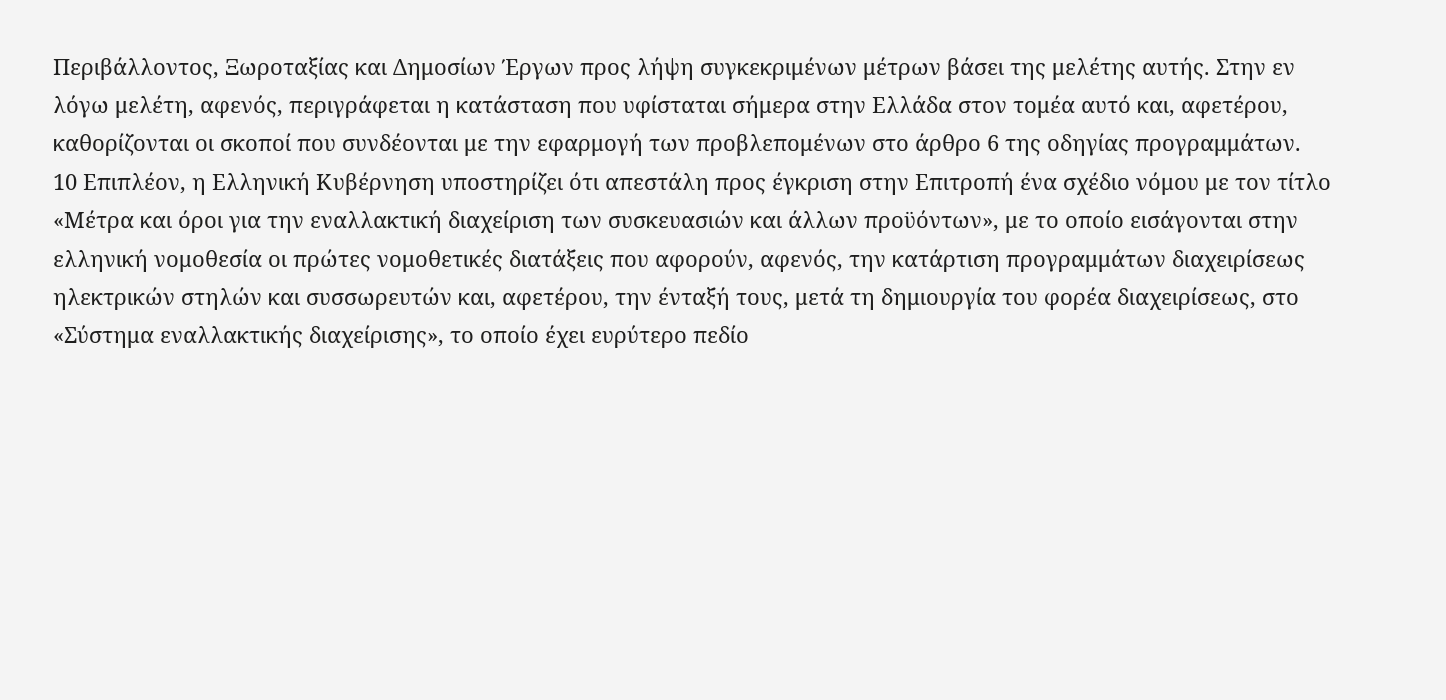Περιβάλλοντος, Ξωροταξίας και Δημοσίων Έργων προς λήψη συγκεκριμένων μέτρων βάσει της μελέτης αυτής. Στην εν λόγω μελέτη, αφενός, περιγράφεται η κατάσταση που υφίσταται σήμερα στην Ελλάδα στον τομέα αυτό και, αφετέρου, καθορίζονται οι σκοποί που συνδέονται με την εφαρμογή των προβλεπομένων στο άρθρο 6 της οδηγίας προγραμμάτων.
10 Επιπλέον, η Ελληνική Κυβέρνηση υποστηρίζει ότι απεστάλη προς έγκριση στην Επιτροπή ένα σχέδιο νόμου με τον τίτλο «Μέτρα και όροι για την εναλλακτική διαχείριση των συσκευασιών και άλλων προϋόντων», με το οποίο εισάγονται στην ελληνική νομοθεσία οι πρώτες νομοθετικές διατάξεις που αφορούν, αφενός, την κατάρτιση προγραμμάτων διαχειρίσεως ηλεκτρικών στηλών και συσσωρευτών και, αφετέρου, την ένταξή τους, μετά τη δημιουργία του φορέα διαχειρίσεως, στο «Σύστημα εναλλακτικής διαχείρισης», το οποίο έχει ευρύτερο πεδίο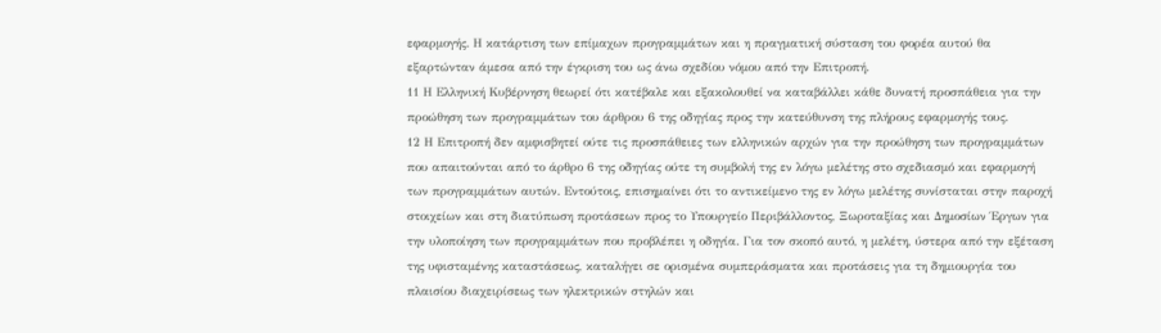εφαρμογής. Η κατάρτιση των επίμαχων προγραμμάτων και η πραγματική σύσταση του φορέα αυτού θα εξαρτώνταν άμεσα από την έγκριση του ως άνω σχεδίου νόμου από την Επιτροπή.
11 Η Ελληνική Κυβέρνηση θεωρεί ότι κατέβαλε και εξακολουθεί να καταβάλλει κάθε δυνατή προσπάθεια για την προώθηση των προγραμμάτων του άρθρου 6 της οδηγίας προς την κατεύθυνση της πλήρους εφαρμογής τους.
12 Η Επιτροπή δεν αμφισβητεί ούτε τις προσπάθειες των ελληνικών αρχών για την προώθηση των προγραμμάτων που απαιτούνται από το άρθρο 6 της οδηγίας ούτε τη συμβολή της εν λόγω μελέτης στο σχεδιασμό και εφαρμογή των προγραμμάτων αυτών. Εντούτοις, επισημαίνει ότι το αντικείμενο της εν λόγω μελέτης συνίσταται στην παροχή στοιχείων και στη διατύπωση προτάσεων προς το Υπουργείο Περιβάλλοντος, Ξωροταξίας και Δημοσίων Έργων για την υλοποίηση των προγραμμάτων που προβλέπει η οδηγία. Για τον σκοπό αυτό, η μελέτη, ύστερα από την εξέταση της υφισταμένης καταστάσεως, καταλήγει σε ορισμένα συμπεράσματα και προτάσεις για τη δημιουργία του πλαισίου διαχειρίσεως των ηλεκτρικών στηλών και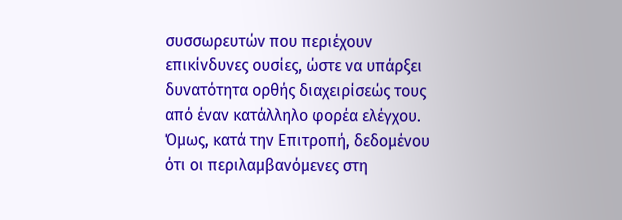συσσωρευτών που περιέχουν επικίνδυνες ουσίες, ώστε να υπάρξει δυνατότητα ορθής διαχειρίσεώς τους από έναν κατάλληλο φορέα ελέγχου. Όμως, κατά την Επιτροπή, δεδομένου ότι οι περιλαμβανόμενες στη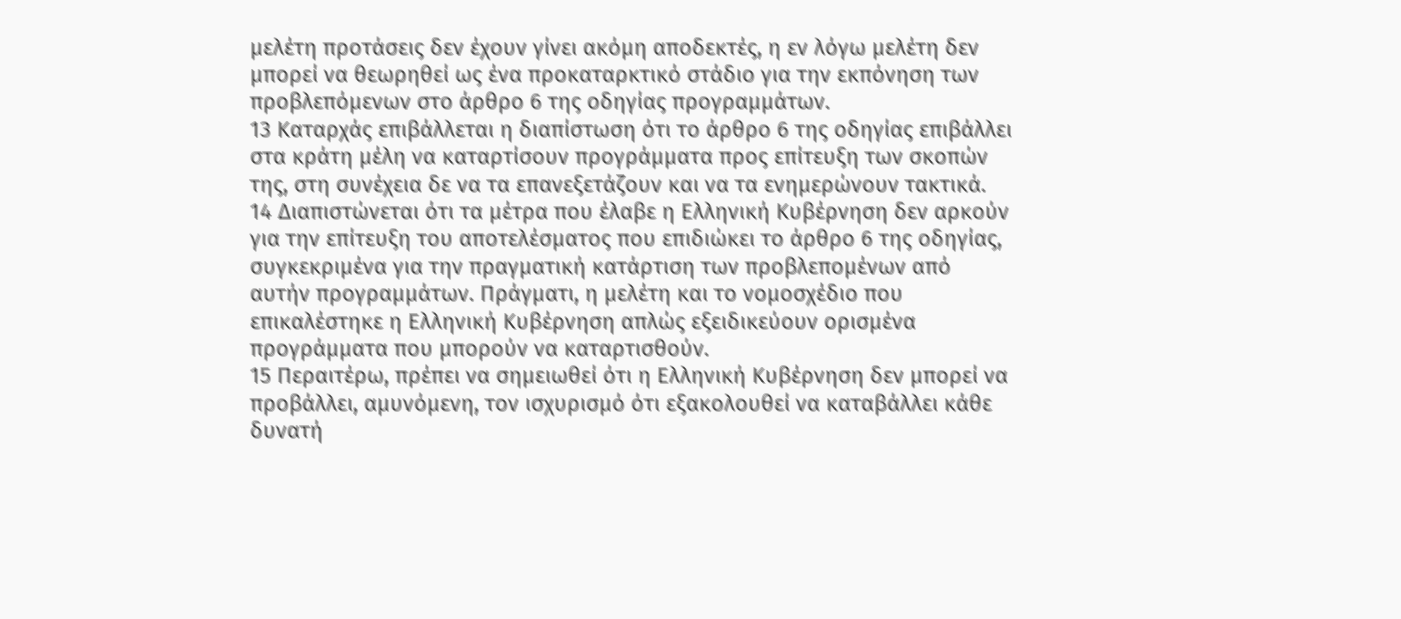μελέτη προτάσεις δεν έχουν γίνει ακόμη αποδεκτές, η εν λόγω μελέτη δεν μπορεί να θεωρηθεί ως ένα προκαταρκτικό στάδιο για την εκπόνηση των προβλεπόμενων στο άρθρο 6 της οδηγίας προγραμμάτων.
13 Καταρχάς επιβάλλεται η διαπίστωση ότι το άρθρο 6 της οδηγίας επιβάλλει στα κράτη μέλη να καταρτίσουν προγράμματα προς επίτευξη των σκοπών της, στη συνέχεια δε να τα επανεξετάζουν και να τα ενημερώνουν τακτικά.
14 Διαπιστώνεται ότι τα μέτρα που έλαβε η Ελληνική Κυβέρνηση δεν αρκούν για την επίτευξη του αποτελέσματος που επιδιώκει το άρθρο 6 της οδηγίας, συγκεκριμένα για την πραγματική κατάρτιση των προβλεπομένων από αυτήν προγραμμάτων. Πράγματι, η μελέτη και το νομοσχέδιο που επικαλέστηκε η Ελληνική Κυβέρνηση απλώς εξειδικεύουν ορισμένα προγράμματα που μπορούν να καταρτισθούν.
15 Περαιτέρω, πρέπει να σημειωθεί ότι η Ελληνική Κυβέρνηση δεν μπορεί να προβάλλει, αμυνόμενη, τον ισχυρισμό ότι εξακολουθεί να καταβάλλει κάθε δυνατή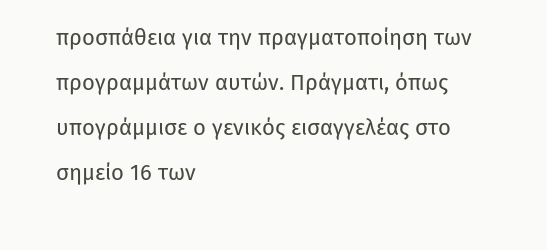προσπάθεια για την πραγματοποίηση των προγραμμάτων αυτών. Πράγματι, όπως υπογράμμισε ο γενικός εισαγγελέας στο σημείο 16 των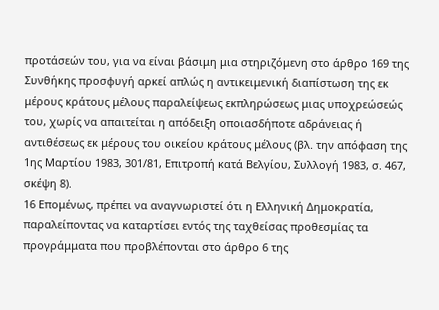προτάσεών του, για να είναι βάσιμη μια στηριζόμενη στο άρθρο 169 της Συνθήκης προσφυγή αρκεί απλώς η αντικειμενική διαπίστωση της εκ μέρους κράτους μέλους παραλείψεως εκπληρώσεως μιας υποχρεώσεώς του, χωρίς να απαιτείται η απόδειξη οποιασδήποτε αδράνειας ή αντιθέσεως εκ μέρους του οικείου κράτους μέλους (βλ. την απόφαση της 1ης Μαρτίου 1983, 301/81, Επιτροπή κατά Βελγίου, Συλλογή 1983, σ. 467, σκέψη 8).
16 Επομένως, πρέπει να αναγνωριστεί ότι η Ελληνική Δημοκρατία, παραλείποντας να καταρτίσει εντός της ταχθείσας προθεσμίας τα προγράμματα που προβλέπονται στο άρθρο 6 της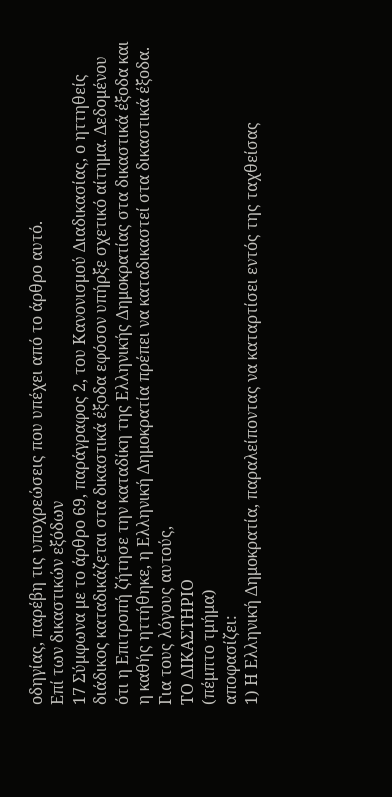οδηγίας, παρέβη τις υποχρεώσεις που υπέχει από το άρθρο αυτό.
Επί των δικαστικών εξόδων
17 Σύμφωνα με το άρθρο 69, παράγραφος 2, του Κανονισμού Διαδικασίας, ο ηττηθείς διάδικος καταδικάζεται στα δικαστικά έξοδα εφόσον υπήρξε σχετικό αίτημα. Δεδομένου ότι η Επιτροπή ζήτησε την καταδίκη της Ελληνικής Δημοκρατίας στα δικαστικά έξοδα και η καθής ηττήθηκε, η Ελληνική Δημοκρατία πρέπει να καταδικαστεί στα δικαστικά έξοδα.
Για τους λόγους αυτούς,
ΤΟ ΔΙΚΑΣΤΗΡΙΟ
(πέμπτο τμήμα)
αποφασίζει:
1) Η Ελληνική Δημοκρατία, παραλείποντας να καταρτίσει εντός της ταχθείσας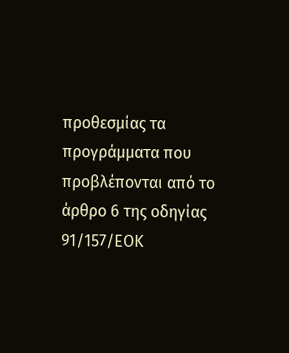προθεσμίας τα προγράμματα που προβλέπονται από το άρθρο 6 της οδηγίας 91/157/ΕΟΚ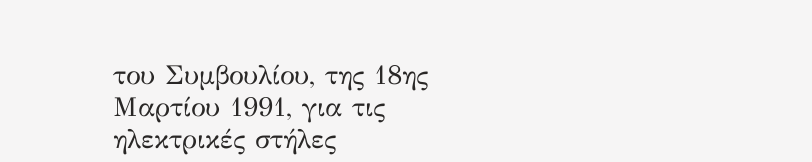του Συμβουλίου, της 18ης Μαρτίου 1991, για τις ηλεκτρικές στήλες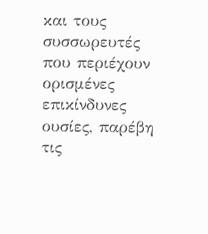και τους συσσωρευτές που περιέχουν ορισμένες επικίνδυνες ουσίες, παρέβη τις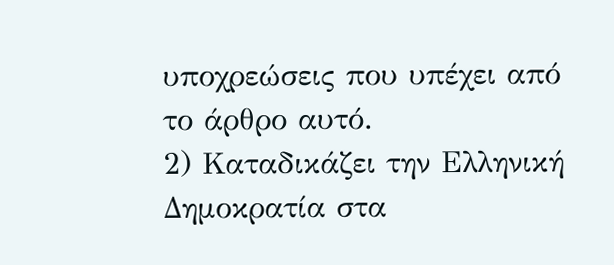υποχρεώσεις που υπέχει από το άρθρο αυτό.
2) Καταδικάζει την Ελληνική Δημοκρατία στα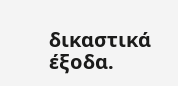δικαστικά έξοδα.